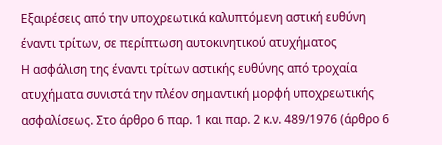Εξαιρέσεις από την υποχρεωτικά καλυπτόμενη αστική ευθύνη έναντι τρίτων, σε περίπτωση αυτοκινητικού ατυχήματος
Η ασφάλιση της έναντι τρίτων αστικής ευθύνης από τροχαία ατυχήματα συνιστά την πλέον σημαντική μορφή υποχρεωτικής ασφαλίσεως. Στο άρθρο 6 παρ. 1 και παρ. 2 κ.ν. 489/1976 (άρθρο 6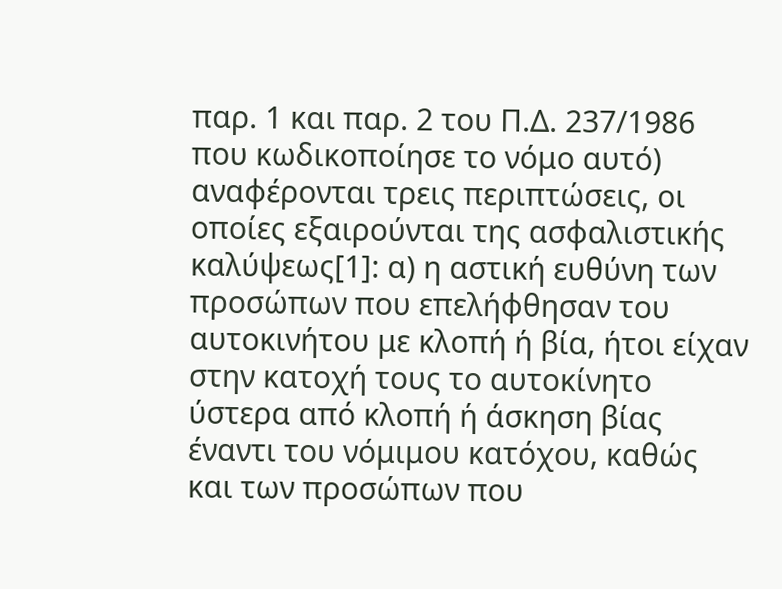παρ. 1 και παρ. 2 του Π.Δ. 237/1986 που κωδικοποίησε το νόμο αυτό) αναφέρονται τρεις περιπτώσεις, οι οποίες εξαιρούνται της ασφαλιστικής καλύψεως[1]: α) η αστική ευθύνη των προσώπων που επελήφθησαν του αυτοκινήτου με κλοπή ή βία, ήτοι είχαν στην κατοχή τους το αυτοκίνητο ύστερα από κλοπή ή άσκηση βίας έναντι του νόμιμου κατόχου, καθώς και των προσώπων που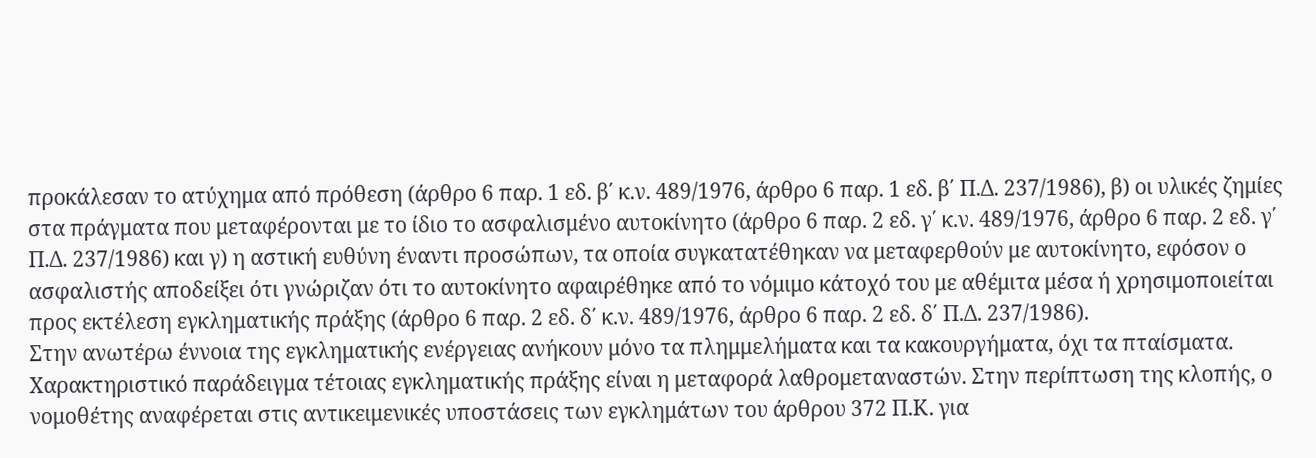προκάλεσαν το ατύχημα από πρόθεση (άρθρο 6 παρ. 1 εδ. β΄ κ.ν. 489/1976, άρθρο 6 παρ. 1 εδ. β΄ Π.Δ. 237/1986), β) οι υλικές ζημίες στα πράγματα που μεταφέρονται με το ίδιο το ασφαλισμένο αυτοκίνητο (άρθρο 6 παρ. 2 εδ. γ΄ κ.ν. 489/1976, άρθρο 6 παρ. 2 εδ. γ΄ Π.Δ. 237/1986) και γ) η αστική ευθύνη έναντι προσώπων, τα οποία συγκατατέθηκαν να μεταφερθούν με αυτοκίνητο, εφόσον ο ασφαλιστής αποδείξει ότι γνώριζαν ότι το αυτοκίνητο αφαιρέθηκε από το νόμιμο κάτοχό του με αθέμιτα μέσα ή χρησιμοποιείται προς εκτέλεση εγκληματικής πράξης (άρθρο 6 παρ. 2 εδ. δ΄ κ.ν. 489/1976, άρθρο 6 παρ. 2 εδ. δ΄ Π.Δ. 237/1986).
Στην ανωτέρω έννοια της εγκληματικής ενέργειας ανήκουν μόνο τα πλημμελήματα και τα κακουργήματα, όχι τα πταίσματα. Χαρακτηριστικό παράδειγμα τέτοιας εγκληματικής πράξης είναι η μεταφορά λαθρομεταναστών. Στην περίπτωση της κλοπής, ο νομοθέτης αναφέρεται στις αντικειμενικές υποστάσεις των εγκλημάτων του άρθρου 372 Π.Κ. για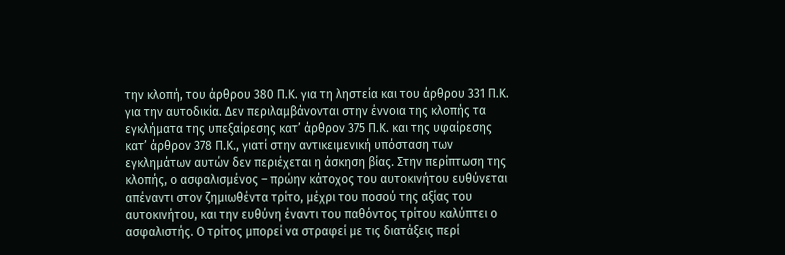την κλοπή, του άρθρου 380 Π.Κ. για τη ληστεία και του άρθρου 331 Π.Κ. για την αυτοδικία. Δεν περιλαμβάνονται στην έννοια της κλοπής τα εγκλήματα της υπεξαίρεσης κατ’ άρθρον 375 Π.Κ. και της υφαίρεσης κατ’ άρθρον 378 Π.Κ., γιατί στην αντικειμενική υπόσταση των εγκλημάτων αυτών δεν περιέχεται η άσκηση βίας. Στην περίπτωση της κλοπής, ο ασφαλισμένος – πρώην κάτοχος του αυτοκινήτου ευθύνεται απέναντι στον ζημιωθέντα τρίτο, μέχρι του ποσού της αξίας του αυτοκινήτου, και την ευθύνη έναντι του παθόντος τρίτου καλύπτει ο ασφαλιστής. Ο τρίτος μπορεί να στραφεί με τις διατάξεις περί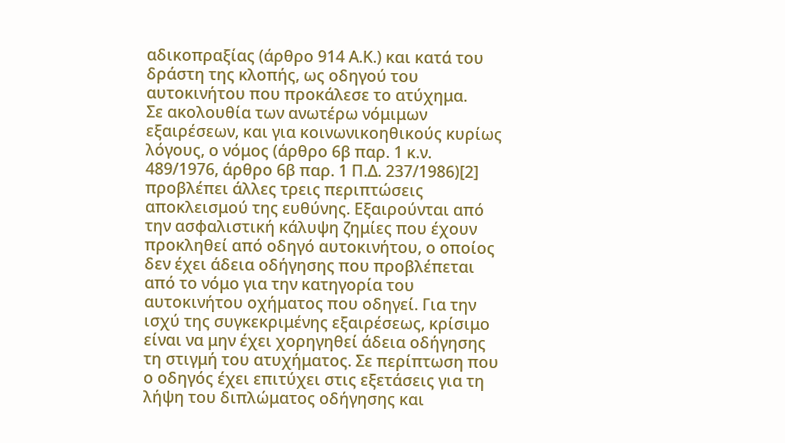αδικοπραξίας (άρθρο 914 Α.Κ.) και κατά του δράστη της κλοπής, ως οδηγού του αυτοκινήτου που προκάλεσε το ατύχημα.
Σε ακολουθία των ανωτέρω νόμιμων εξαιρέσεων, και για κοινωνικοηθικούς κυρίως λόγους, ο νόμος (άρθρο 6β παρ. 1 κ.ν. 489/1976, άρθρο 6β παρ. 1 Π.Δ. 237/1986)[2] προβλέπει άλλες τρεις περιπτώσεις αποκλεισμού της ευθύνης. Εξαιρούνται από την ασφαλιστική κάλυψη ζημίες που έχουν προκληθεί από οδηγό αυτοκινήτου, ο οποίος δεν έχει άδεια οδήγησης που προβλέπεται από το νόμο για την κατηγορία του αυτοκινήτου οχήματος που οδηγεί. Για την ισχύ της συγκεκριμένης εξαιρέσεως, κρίσιμο είναι να μην έχει χορηγηθεί άδεια οδήγησης τη στιγμή του ατυχήματος. Σε περίπτωση που ο οδηγός έχει επιτύχει στις εξετάσεις για τη λήψη του διπλώματος οδήγησης και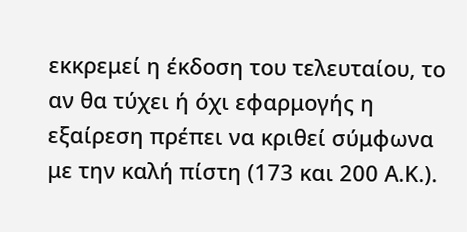εκκρεμεί η έκδοση του τελευταίου, το αν θα τύχει ή όχι εφαρμογής η εξαίρεση πρέπει να κριθεί σύμφωνα με την καλή πίστη (173 και 200 Α.Κ.).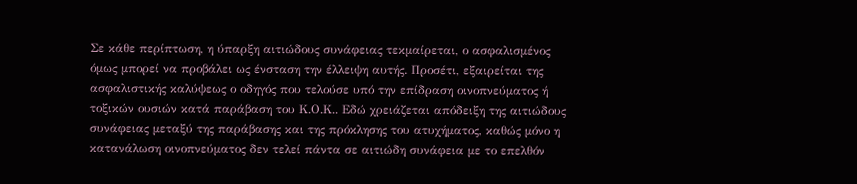Σε κάθε περίπτωση, η ύπαρξη αιτιώδους συνάφειας τεκμαίρεται, ο ασφαλισμένος όμως μπορεί να προβάλει ως ένσταση την έλλειψη αυτής. Προσέτι, εξαιρείται της ασφαλιστικής καλύψεως ο οδηγός που τελούσε υπό την επίδραση οινοπνεύματος ή τοξικών ουσιών κατά παράβαση του Κ.Ο.Κ.. Εδώ χρειάζεται απόδειξη της αιτιώδους συνάφειας μεταξύ της παράβασης και της πρόκλησης του ατυχήματος, καθώς μόνο η κατανάλωση οινοπνεύματος δεν τελεί πάντα σε αιτιώδη συνάφεια με το επελθόν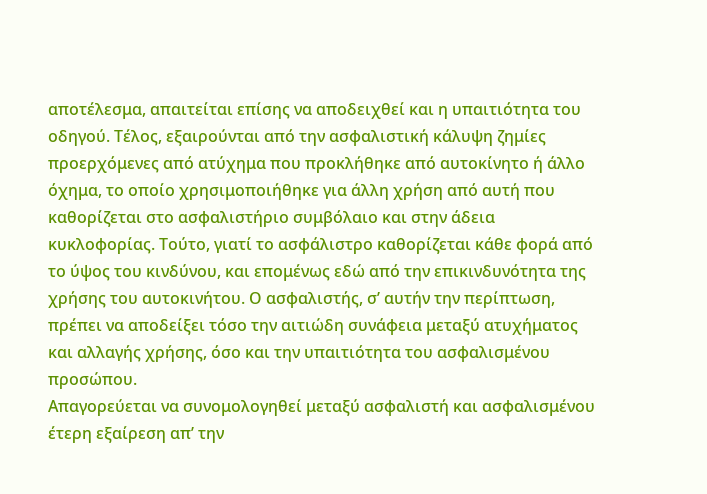αποτέλεσμα, απαιτείται επίσης να αποδειχθεί και η υπαιτιότητα του οδηγού. Τέλος, εξαιρούνται από την ασφαλιστική κάλυψη ζημίες προερχόμενες από ατύχημα που προκλήθηκε από αυτοκίνητο ή άλλο όχημα, το οποίο χρησιμοποιήθηκε για άλλη χρήση από αυτή που καθορίζεται στο ασφαλιστήριο συμβόλαιο και στην άδεια κυκλοφορίας. Τούτο, γιατί το ασφάλιστρο καθορίζεται κάθε φορά από το ύψος του κινδύνου, και επομένως εδώ από την επικινδυνότητα της χρήσης του αυτοκινήτου. Ο ασφαλιστής, σ’ αυτήν την περίπτωση, πρέπει να αποδείξει τόσο την αιτιώδη συνάφεια μεταξύ ατυχήματος και αλλαγής χρήσης, όσο και την υπαιτιότητα του ασφαλισμένου προσώπου.
Απαγορεύεται να συνομολογηθεί μεταξύ ασφαλιστή και ασφαλισμένου έτερη εξαίρεση απ’ την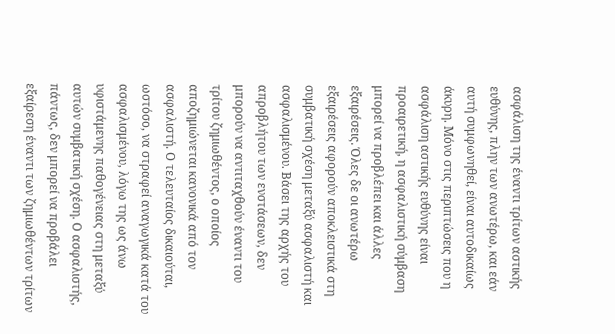ασφάλιση της έναντι τρίτων αστικής ευθύνης, πλην των ανωτέρω, και εάν αυτή συμφωνηθεί, είναι αυτοδικαίως άκυρη. Μόνο στις περιπτώσεις που η ασφάλιση αστικής ευθύνης είναι προαιρετική, η ασφαλιστική σύμβαση μπορεί να προβλέπει και άλλες εξαιρέσεις. Όλες δε οι ανωτέρω εξαιρέσεις αφορούν αποκλειστικά στη συμβατική σχέση μεταξύ ασφαλιστή και ασφαλισμένου. Βάσει της αρχής του απροβλήτου των ενστάσεων, δεν μπορούν να αντιταχθούν έναντι του τρίτου ζημιωθέντος, ο οποίος αποζημιώνεται κανονικά από τον ασφαλιστή. Ο τελευταίος δικαιούται, ωστόσο, να στραφεί αναγωγικά κατά του ασφαλισμένου, λόγω της ως άνω υφιστάμενης παθογένειας στη μεταξύ αυτών συμβατική σχέση. Ο ασφαλιστής, πάντως, δεν μπορεί να προβάλει εξαίρεση έναντι των ζημιωθέντων τρίτων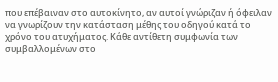που επέβαιναν στο αυτοκίνητο, αν αυτοί γνώριζαν ή όφειλαν να γνωρίζουν την κατάσταση μέθης του οδηγού κατά το χρόνο του ατυχήματος. Κάθε αντίθετη συμφωνία των συμβαλλομένων στο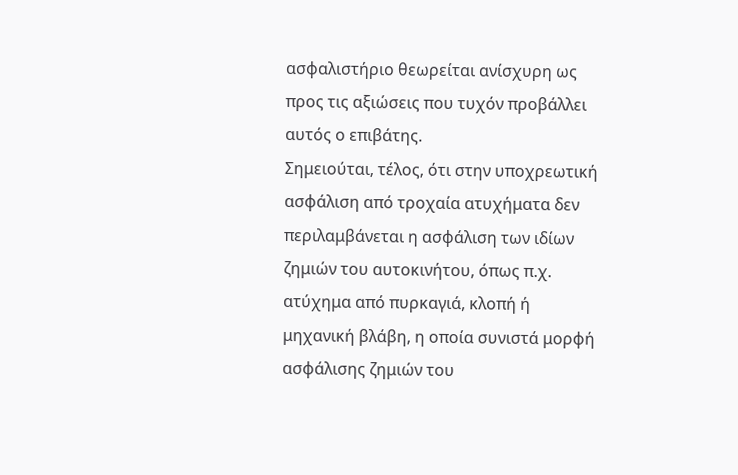ασφαλιστήριο θεωρείται ανίσχυρη ως προς τις αξιώσεις που τυχόν προβάλλει αυτός ο επιβάτης.
Σημειούται, τέλος, ότι στην υποχρεωτική ασφάλιση από τροχαία ατυχήματα δεν περιλαμβάνεται η ασφάλιση των ιδίων ζημιών του αυτοκινήτου, όπως π.χ. ατύχημα από πυρκαγιά, κλοπή ή μηχανική βλάβη, η οποία συνιστά μορφή ασφάλισης ζημιών του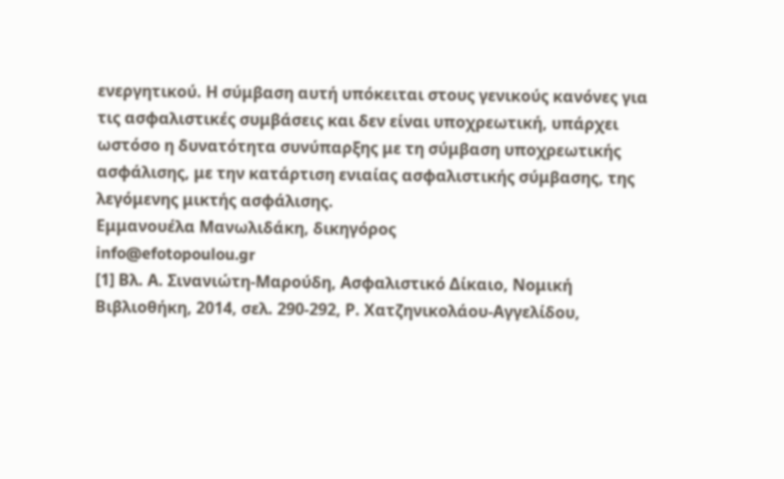ενεργητικού. Η σύμβαση αυτή υπόκειται στους γενικούς κανόνες για τις ασφαλιστικές συμβάσεις και δεν είναι υποχρεωτική, υπάρχει ωστόσο η δυνατότητα συνύπαρξης με τη σύμβαση υποχρεωτικής ασφάλισης, με την κατάρτιση ενιαίας ασφαλιστικής σύμβασης, της λεγόμενης μικτής ασφάλισης.
Εμμανουέλα Μανωλιδάκη, δικηγόρος
info@efotopoulou.gr
[1] Βλ. Α. Σινανιώτη-Μαρούδη, Ασφαλιστικό Δίκαιο, Νομική Βιβλιοθήκη, 2014, σελ. 290-292, Ρ. Χατζηνικολάου-Αγγελίδου,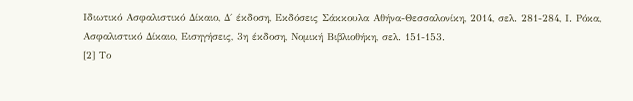Ιδιωτικό Ασφαλιστικό Δίκαιο, Δ΄ έκδοση, Εκδόσεις Σάκκουλα Αθήνα-Θεσσαλονίκη, 2014, σελ. 281-284, Ι. Ρόκα, Ασφαλιστικό Δίκαιο, Εισηγήσεις, 3η έκδοση, Νομική Βιβλιοθήκη, σελ. 151-153.
[2] Το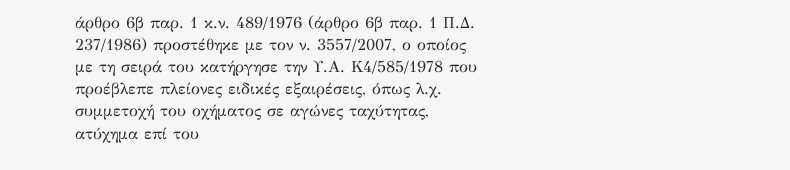άρθρο 6β παρ. 1 κ.ν. 489/1976 (άρθρο 6β παρ. 1 Π.Δ. 237/1986) προστέθηκε με τον ν. 3557/2007, ο οποίος με τη σειρά του κατήργησε την Υ.Α. Κ4/585/1978 που προέβλεπε πλείονες ειδικές εξαιρέσεις, όπως λ.χ. συμμετοχή του οχήματος σε αγώνες ταχύτητας, ατύχημα επί του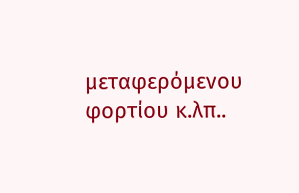μεταφερόμενου φορτίου κ.λπ..